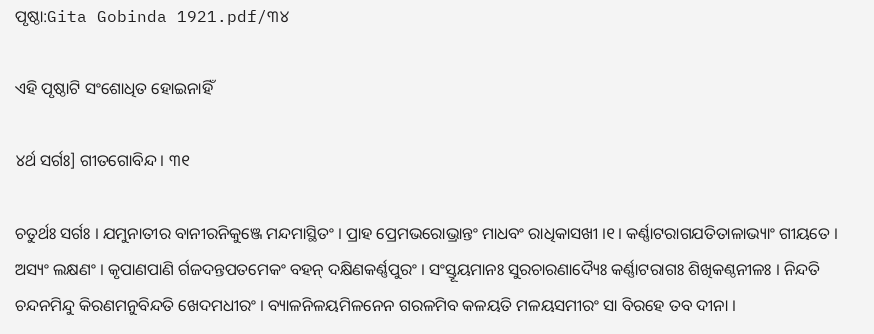ପୃଷ୍ଠା:Gita Gobinda 1921.pdf/୩୪

ଏହି ପୃଷ୍ଠାଟି ସଂଶୋଧିତ ହୋଇନାହିଁ

୪ର୍ଥ ସର୍ଗଃ] ଗୀତଗୋବିନ୍ଦ । ୩୧

ଚତୁର୍ଥଃ ସର୍ଗଃ । ଯମୁନାତୀର ବାନୀରନିକୁଞ୍ଜେ ମନ୍ଦମାସ୍ଥିତଂ । ପ୍ରାହ ପ୍ରେମ‌ଭରୋଭ୍ରାନ୍ତଂ ମାଧବଂ ରାଧିକାସ‌ଖୀ ।୧। କର୍ଣ୍ଣାଟରାଗ‌ଯତିତାଳାଭ୍ୟାଂ ଗୀୟତେ । ଅସ୍ୟଂ ଲକ୍ଷଣଂ । କୃପାଣପାଣି ର୍ଗଜଦନ୍ତପତମେକଂ ବ‌ହନ୍ ଦକ୍ଷିଣକର୍ଣ୍ଣପୁରଂ । ସଂସ୍ତୂୟମାନଃ ସୁରଚାରଣାଦ୍ୟୈଃ କର୍ଣ୍ଣାଟରାଗଃ ଶିଖିକଣ୍ଠନୀଳଃ । ନିନ୍ଦତି ଚନ୍ଦନମିନ୍ଦୁ କିରଣମନୁବିନ୍ଦତି ଖେଦମଧୀରଂ । ବ୍ୟାଳନିଳୟମିଳନେନ ଗରଳମିବ କଳୟତି ମଳୟସମୀରଂ ସା ବିରହେ ତବ ଦୀନା ।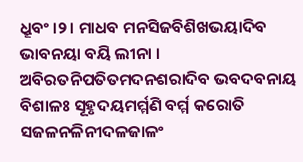ଧ୍ରୂବଂ ।୨। ମାଧବ ମନସିଜବିଶିଖଭୟାଦିବ ଭାବନୟା ବୟି ଲୀନା । ଅବିରତନିପତିତମଦନଶରାଦିବ ଭବଦବନାୟ ବିଶାଳଃ ସୂହୃଦୟମର୍ମ୍ମଣି ବର୍ମ୍ମ କରୋତି ସଜଳନଳିନୀଦଳଜାଳଂ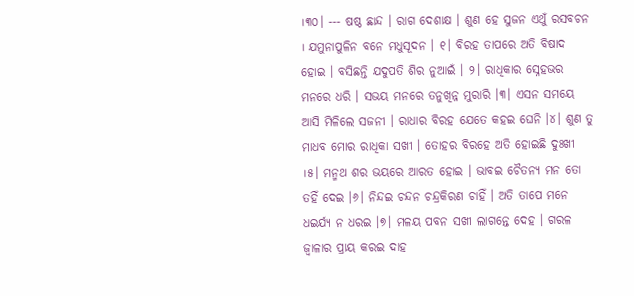।୩୦। ‌‌‌‌‌‌‌‌‌‌‌‌‌‌‌‌‌‌‌‌‌‌--- ଷଷ୍ଠ ଛାନ୍ଦ । ରାଗ ଦେଶାକ୍ଷ । ଶୁଣ ହେ ସୁଜନ ଏଥୁଁ ରସବଚନ । ଯମୁନାପୁଳିନ ବନେ ମଧୁସୂଦନ । ୧। ବିରହ ତାପରେ ଅତି ବିଷାଦ ହୋଇ । ବସିଛନ୍ତି ଯଦୁପତି ଶିର ନୁଆଇଁ । ୨। ରାଧିକାର ସ୍ନେହଭର ମନରେ ଧରି । ସଭୟ ମନରେ ତନୁଖିନ୍ନ ମୁରାରି ।୩। ଏସନ ସମୟେ ଆସି ମିଳିଲେ ସଜନୀ । ରାଧାର ବିରହ ଯେତେ କ‌ହଇ ଘେନି ।୪। ଶୁଣ ତୁ ମାଧବ ମୋର ରାଧିକା ସଖୀ । ତୋହର ବିରହେ ଅତି ହୋଇଛି ଦୁଃଖୀ ।୫। ମନ୍ମଥ ଶର ଭୟରେ ଆରତ ହୋଇ । ଭାବଇ ଚୈତନ୍ୟ ମନ ତୋ ତ‌ହିଁ ଦେଇ ।୬। ନିନ୍ଦଇ ଚନ୍ଦନ ଚନ୍ଦ୍ରକିରଣ ଚାହିଁ । ଅତି ତାପେ ମନେ ଧଇର୍ଯ୍ୟ ନ ଧରଇ ।୭। ମଳୟ ପବନ ସଖୀ ଲାଗନ୍ତେ ଦେହ । ଗରଳ ଜ୍ୱାଳାର ପ୍ରାୟ କରଇ ଦାହ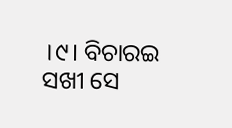।୯। ବିଚାରଇ ସଖୀ ସେ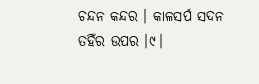ଚନ୍ଦନ କନ୍ଦର । କାଳସର୍ପ ସଦନ ତ‌ହିଁର ଉପର ।୯।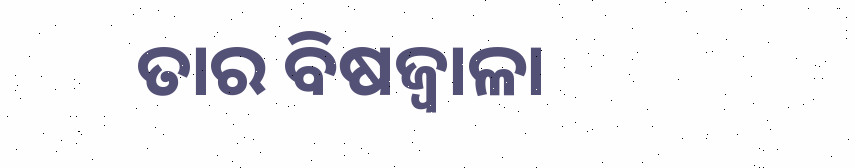ତାର ବିଷଜ୍ୱାଳା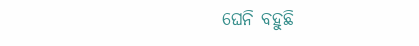ଘେନି ବ‌ହୁଛି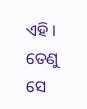ଏହି । ତେଣୁ ସେ